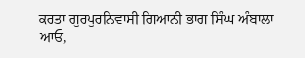ਕਰਤਾ ਗੁਰਪੁਰਨਿਵਾਸੀ ਗਿਆਨੀ ਭਾਗ ਸਿੰਘ ਅੰਬਾਲਾ
ਆਓ,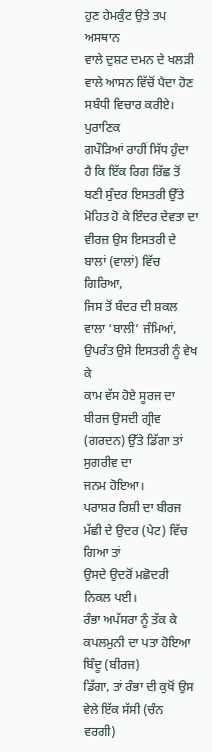ਹੁਣ ਹੇਮਕੁੰਟ ਉਤੇ ਤਪ ਅਸਥਾਨ
ਵਾਲੇ ਦੁਸ਼ਟ ਦਮਨ ਦੇ ਖਲੜੀ ਵਾਲੇ ਆਸਨ ਵਿੱਚੋਂ ਪੈਦਾ ਹੋਣ ਸਬੰਧੀ ਵਿਚਾਰ ਕਰੀਏ।
ਪੁਰਾਣਿਕ
ਗਪੌੜਿਆਂ ਰਾਹੀਂ ਸਿੱਧ ਹੁੰਦਾ ਹੈ ਕਿ ਇੱਕ ਰਿਗ ਰਿੱਛ ਤੋਂ ਬਣੀ ਸੁੰਦਰ ਇਸਤਰੀ ਉੱਤੇ
ਮੋਹਿਤ ਹੋ ਕੇ ਇੰਦਰ ਦੇਵਤਾ ਦਾ ਵੀਰਜ਼ ਉਸ ਇਸਤਰੀ ਦੇ ਬਾਲਾਂ (ਵਾਲਾਂ) ਵਿੱਚ ਗਿਰਿਆ,
ਜਿਸ ਤੋਂ ਬੰਦਰ ਦੀ ਸ਼ਕਲ ਵਾਲਾ ‘ਬਾਲੀ’ ਜੰਮਿਆਂ, ਉਪਰੰਤ ਉਸੇ ਇਸਤਰੀ ਨੂੰ ਵੇਖ ਕੇ
ਕਾਮ ਵੱਸ ਹੋਏ ਸੂਰਜ ਦਾ ਬੀਰਜ ਉਸਦੀ ਗ੍ਰੀਵ (ਗਰਦਨ) ਉੱਤੇ ਡਿੱਗਾ ਤਾਂ ਸੁਗਰੀਵ ਦਾ
ਜਨਮ ਹੋਇਆ।
ਪਰਾਸ਼ਰ ਰਿਸ਼ੀ ਦਾ ਬੀਰਜ ਮੱਛੀ ਦੇ ਉਦਰ (ਪੇਟ) ਵਿੱਚ ਗਿਆ ਤਾਂ
ਉਸਦੇ ਉਦਰੋਂ ਮਛੋਦਰੀ ਨਿਕਲ ਪਈ।
ਰੰਭਾ ਅਪੱਸਰਾ ਨੂੰ ਤੱਕ ਕੇ ਕਪਲਮੁਨੀ ਦਾ ਪਤਾ ਹੋਇਆ ਬਿੰਦੂ (ਬੀਰਜ)
ਡਿੱਗਾ, ਤਾਂ ਰੰਭਾ ਦੀ ਕੁਖੋਂ ਉਸ ਵੇਲੇ ਇੱਕ ਸੱਸੀ (ਚੰਨ ਵਰਗੀ)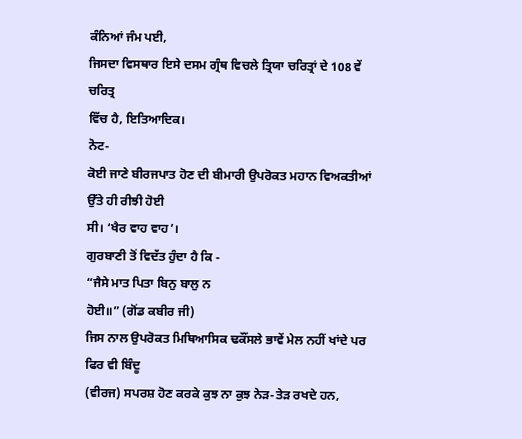ਕੰਨਿਆਂ ਜੰਮ ਪਈ,
ਜਿਸਦਾ ਵਿਸਥਾਰ ਇਸੇ ਦਸਮ ਗ੍ਰੰਥ ਵਿਚਲੇ ਤ੍ਰਿਯਾ ਚਰਿਤ੍ਰਾਂ ਦੇ 108 ਵੇਂ ਚਰਿਤ੍ਰ
ਵਿੱਚ ਹੈ, ਇਤਿਆਦਿਕ।
ਨੋਟ-
ਕੋਈ ਜਾਣੇ ਬੀਰਜਪਾਤ ਹੋਣ ਦੀ ਬੀਮਾਰੀ ਉਪਰੋਕਤ ਮਹਾਨ ਵਿਅਕਤੀਆਂ ਉੱਤੇ ਹੀ ਰੀਝੀ ਹੋਈ
ਸੀ। ‘ਖੈਰ ਵਾਹ ਵਾਹ’।
ਗੁਰਬਾਣੀ ਤੋਂ ਵਿਦੱਤ ਹੁੰਦਾ ਹੈ ਕਿ -
“ਜੈਸੇ ਮਾਤ ਪਿਤਾ ਬਿਨੁ ਬਾਲੁ ਨ
ਹੋਈ॥” (ਗੋਂਡ ਕਬੀਰ ਜੀ)
ਜਿਸ ਨਾਲ ਉਪਰੋਕਤ ਮਿਥਿਆਸਿਕ ਢਕੌਂਸਲੇ ਭਾਵੇਂ ਮੇਲ ਨਹੀਂ ਖਾਂਦੇ ਪਰ ਫਿਰ ਵੀ ਬਿੰਦੂ
(ਵੀਰਜ) ਸਪਰਸ਼ ਹੋਣ ਕਰਕੇ ਕੁਝ ਨਾ ਕੁਝ ਨੇੜ-ਤੇੜ ਰਖਦੇ ਹਨ,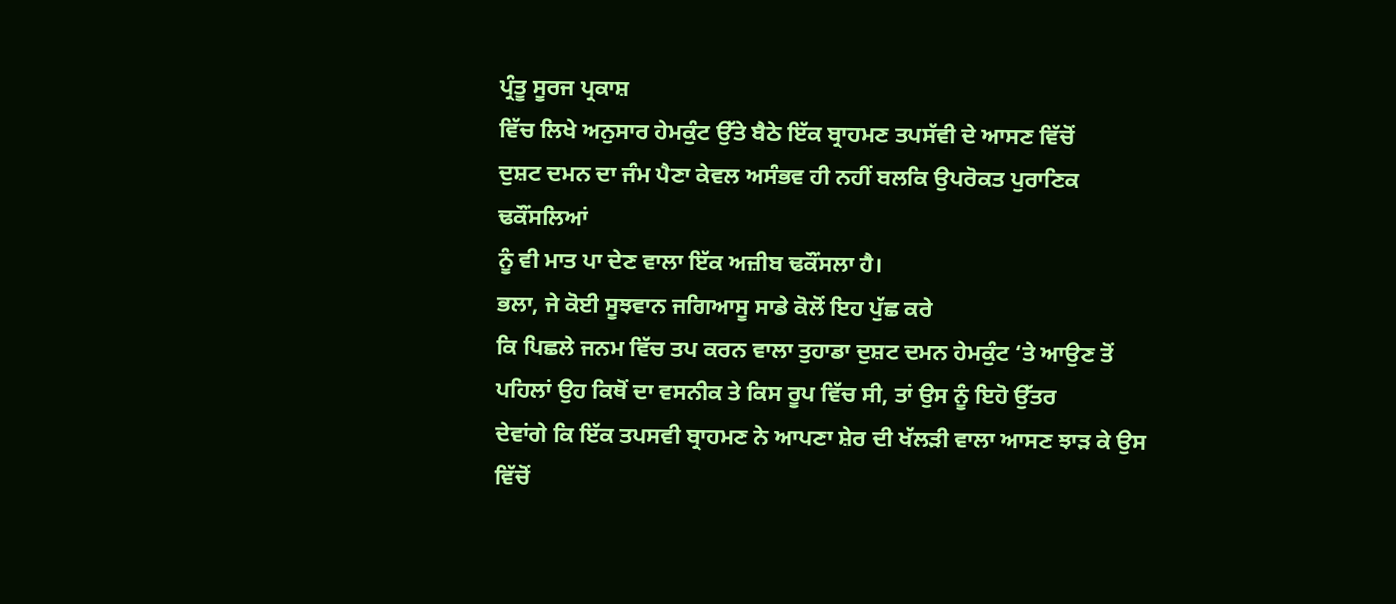ਪ੍ਰੰਤੂ ਸੂਰਜ ਪ੍ਰਕਾਸ਼
ਵਿੱਚ ਲਿਖੇ ਅਨੁਸਾਰ ਹੇਮਕੁੰਟ ਉੱਤੇ ਬੈਠੇ ਇੱਕ ਬ੍ਰਾਹਮਣ ਤਪਸੱਵੀ ਦੇ ਆਸਣ ਵਿੱਚੋਂ
ਦੁਸ਼ਟ ਦਮਨ ਦਾ ਜੰਮ ਪੈਣਾ ਕੇਵਲ ਅਸੰਭਵ ਹੀ ਨਹੀਂ ਬਲਕਿ ਉਪਰੋਕਤ ਪੁਰਾਣਿਕ ਢਕੌਂਸਲਿਆਂ
ਨੂੰ ਵੀ ਮਾਤ ਪਾ ਦੇਣ ਵਾਲਾ ਇੱਕ ਅਜ਼ੀਬ ਢਕੌਂਸਲਾ ਹੈ।
ਭਲਾ, ਜੇ ਕੋਈ ਸੂਝਵਾਨ ਜਗਿਆਸੂ ਸਾਡੇ ਕੋਲੋਂ ਇਹ ਪੁੱਛ ਕਰੇ
ਕਿ ਪਿਛਲੇ ਜਨਮ ਵਿੱਚ ਤਪ ਕਰਨ ਵਾਲਾ ਤੁਹਾਡਾ ਦੁਸ਼ਟ ਦਮਨ ਹੇਮਕੁੰਟ ‘ਤੇ ਆਉਣ ਤੋਂ
ਪਹਿਲਾਂ ਉਹ ਕਿਥੋਂ ਦਾ ਵਸਨੀਕ ਤੇ ਕਿਸ ਰੂਪ ਵਿੱਚ ਸੀ, ਤਾਂ ਉਸ ਨੂੰ ਇਹੋ ਉੱਤਰ
ਦੇਵਾਂਗੇ ਕਿ ਇੱਕ ਤਪਸਵੀ ਬ੍ਰਾਹਮਣ ਨੇ ਆਪਣਾ ਸ਼ੇਰ ਦੀ ਖੱਲੜੀ ਵਾਲਾ ਆਸਣ ਝਾੜ ਕੇ ਉਸ
ਵਿੱਚੋਂ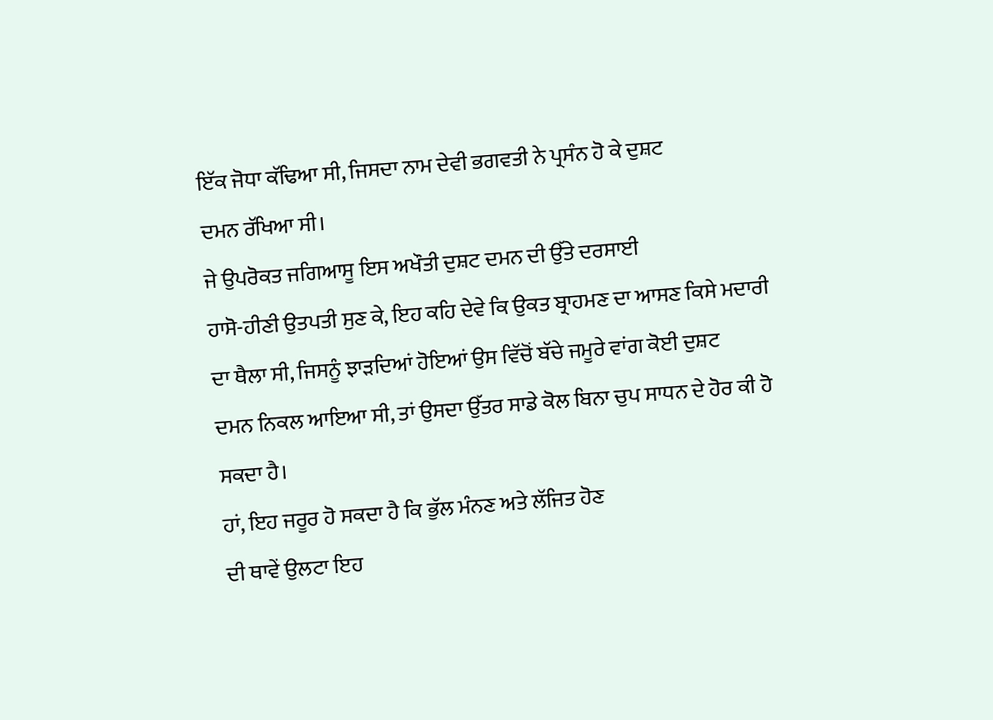ਇੱਕ ਜੋਧਾ ਕੱਢਿਆ ਸੀ, ਜਿਸਦਾ ਨਾਮ ਦੇਵੀ ਭਗਵਤੀ ਨੇ ਪ੍ਰਸੰਨ ਹੋ ਕੇ ਦੁਸ਼ਟ
ਦਮਨ ਰੱਖਿਆ ਸੀ।
ਜੇ ਉਪਰੋਕਤ ਜਗਿਆਸੂ ਇਸ ਅਖੌਤੀ ਦੁਸ਼ਟ ਦਮਨ ਦੀ ਉੱਤੇ ਦਰਸਾਈ
ਹਾਸੋ-ਹੀਣੀ ਉਤਪਤੀ ਸੁਣ ਕੇ, ਇਹ ਕਹਿ ਦੇਵੇ ਕਿ ਉਕਤ ਬ੍ਰਾਹਮਣ ਦਾ ਆਸਣ ਕਿਸੇ ਮਦਾਰੀ
ਦਾ ਥੈਲਾ ਸੀ, ਜਿਸਨੂੰ ਝਾੜਦਿਆਂ ਹੋਇਆਂ ਉਸ ਵਿੱਚੋਂ ਬੱਚੇ ਜਮੂਰੇ ਵਾਂਗ ਕੋਈ ਦੁਸ਼ਟ
ਦਮਨ ਨਿਕਲ ਆਇਆ ਸੀ, ਤਾਂ ਉਸਦਾ ਉੱਤਰ ਸਾਡੇ ਕੋਲ ਬਿਨਾ ਚੁਪ ਸਾਧਨ ਦੇ ਹੋਰ ਕੀ ਹੋ
ਸਕਦਾ ਹੈ।
ਹਾਂ, ਇਹ ਜਰੂਰ ਹੋ ਸਕਦਾ ਹੈ ਕਿ ਭੁੱਲ ਮੰਨਣ ਅਤੇ ਲੱਜਿਤ ਹੋਣ
ਦੀ ਥਾਵੇਂ ਉਲਟਾ ਇਹ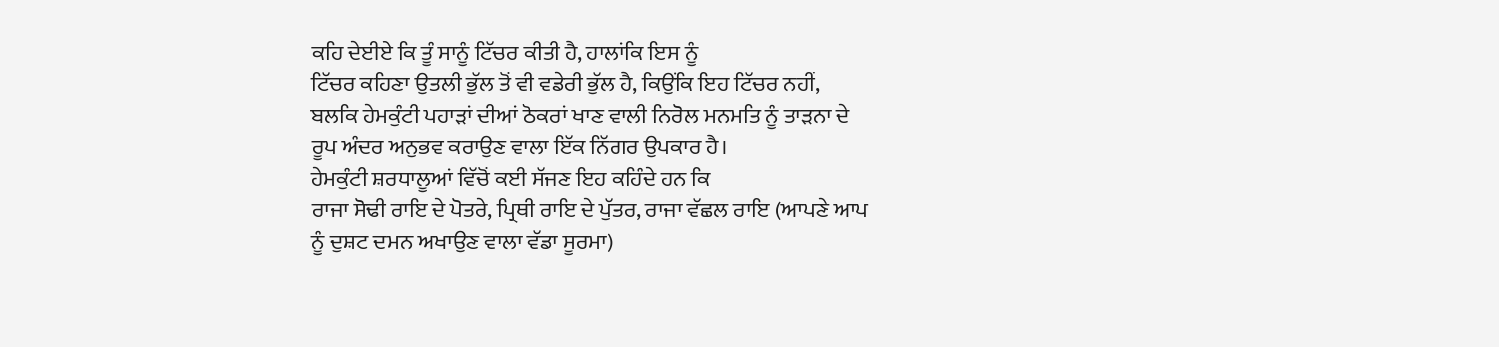ਕਹਿ ਦੇਈਏ ਕਿ ਤੂੰ ਸਾਨੂੰ ਟਿੱਚਰ ਕੀਤੀ ਹੈ, ਹਾਲਾਂਕਿ ਇਸ ਨੂੰ
ਟਿੱਚਰ ਕਹਿਣਾ ਉਤਲੀ ਭੁੱਲ ਤੋਂ ਵੀ ਵਡੇਰੀ ਭੁੱਲ ਹੈ, ਕਿਉਂਕਿ ਇਹ ਟਿੱਚਰ ਨਹੀਂ,
ਬਲਕਿ ਹੇਮਕੁੰਟੀ ਪਹਾੜਾਂ ਦੀਆਂ ਠੋਕਰਾਂ ਖਾਣ ਵਾਲੀ ਨਿਰੋਲ ਮਨਮਤਿ ਨੂੰ ਤਾੜਨਾ ਦੇ
ਰੂਪ ਅੰਦਰ ਅਨੁਭਵ ਕਰਾਉਣ ਵਾਲਾ ਇੱਕ ਨਿੱਗਰ ਉਪਕਾਰ ਹੈ।
ਹੇਮਕੁੰਟੀ ਸ਼ਰਧਾਲੂਆਂ ਵਿੱਚੋਂ ਕਈ ਸੱਜਣ ਇਹ ਕਹਿੰਦੇ ਹਨ ਕਿ
ਰਾਜਾ ਸੋਢੀ ਰਾਇ ਦੇ ਪੋਤਰੇ, ਪ੍ਰਿਥੀ ਰਾਇ ਦੇ ਪੁੱਤਰ, ਰਾਜਾ ਵੱਛਲ ਰਾਇ (ਆਪਣੇ ਆਪ
ਨੂੰ ਦੁਸ਼ਟ ਦਮਨ ਅਖਾਉਣ ਵਾਲਾ ਵੱਡਾ ਸੂਰਮਾ)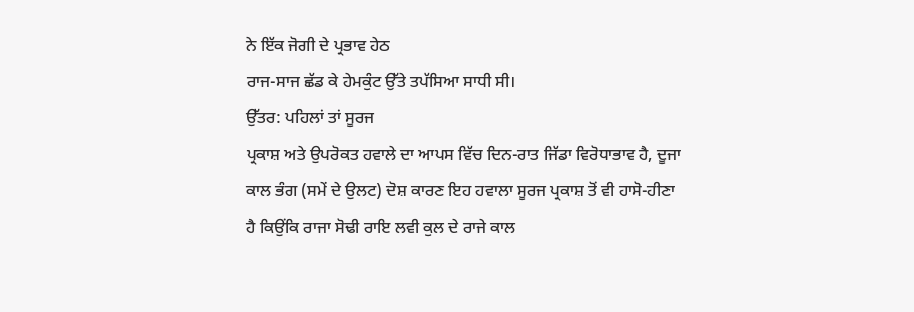ਨੇ ਇੱਕ ਜੋਗੀ ਦੇ ਪ੍ਰਭਾਵ ਹੇਠ
ਰਾਜ-ਸਾਜ ਛੱਡ ਕੇ ਹੇਮਕੁੰਟ ਉੱਤੇ ਤਪੱਸਿਆ ਸਾਧੀ ਸੀ।
ਉੱਤਰ: ਪਹਿਲਾਂ ਤਾਂ ਸੂਰਜ
ਪ੍ਰਕਾਸ਼ ਅਤੇ ਉਪਰੋਕਤ ਹਵਾਲੇ ਦਾ ਆਪਸ ਵਿੱਚ ਦਿਨ-ਰਾਤ ਜਿੱਡਾ ਵਿਰੋਧਾਭਾਵ ਹੈ, ਦੂਜਾ
ਕਾਲ ਭੰਗ (ਸਮੇਂ ਦੇ ਉਲਟ) ਦੋਸ਼ ਕਾਰਣ ਇਹ ਹਵਾਲਾ ਸੂਰਜ ਪ੍ਰਕਾਸ਼ ਤੋਂ ਵੀ ਹਾਸੋ-ਹੀਣਾ
ਹੈ ਕਿਉਂਕਿ ਰਾਜਾ ਸੋਢੀ ਰਾਇ ਲਵੀ ਕੁਲ ਦੇ ਰਾਜੇ ਕਾਲ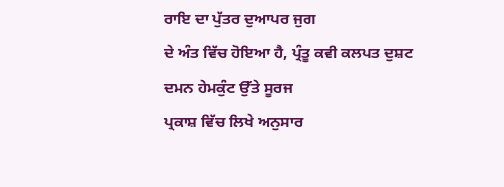ਰਾਇ ਦਾ ਪੁੱਤਰ ਦੁਆਪਰ ਜੁਗ
ਦੇ ਅੰਤ ਵਿੱਚ ਹੋਇਆ ਹੈ, ਪ੍ਰੰਤੂ ਕਵੀ ਕਲਪਤ ਦੁਸ਼ਟ ਦਮਨ ਹੇਮਕੁੰਟ ਉੱਤੇ ਸੂਰਜ
ਪ੍ਰਕਾਸ਼ ਵਿੱਚ ਲਿਖੇ ਅਨੁਸਾਰ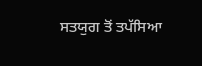ਸਤਯੁਗ ਤੋਂ ਤਪੱਸਿਆ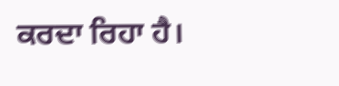ਕਰਦਾ ਰਿਹਾ ਹੈ।